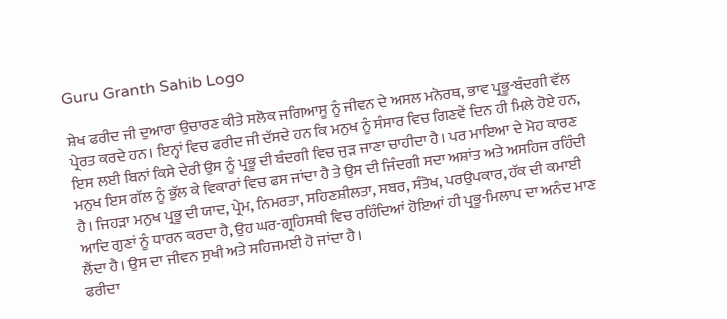Guru Granth Sahib Logo

ਸ਼ੇਖ ਫਰੀਦ ਜੀ ਦੁਆਰਾ ਉਚਾਰਣ ਕੀਤੇ ਸਲੋਕ ਜਗਿਆਸੂ ਨੂੰ ਜੀਵਨ ਦੇ ਅਸਲ ਮਨੋਰਥ, ਭਾਵ ਪ੍ਰਭੂ-ਬੰਦਗੀ ਵੱਲ ਪ੍ਰੇਰਤ ਕਰਦੇ ਹਨ। ਇਨ੍ਹਾਂ ਵਿਚ ਫਰੀਦ ਜੀ ਦੱਸਦੇ ਹਨ ਕਿ ਮਨੁਖ ਨੂੰ ਸੰਸਾਰ ਵਿਚ ਗਿਣਵੇਂ ਦਿਨ ਹੀ ਮਿਲੇ ਹੋਏ ਹਨ, ਇਸ ਲਈ ਬਿਨਾਂ ਕਿਸੇ ਦੇਰੀ ਉਸ ਨੂੰ ਪ੍ਰਭੂ ਦੀ ਬੰਦਗੀ ਵਿਚ ਜੁੜ ਜਾਣਾ ਚਾਹੀਦਾ ਹੈ। ਪਰ ਮਾਇਆ ਦੇ ਮੋਹ ਕਾਰਣ ਮਨੁਖ ਇਸ ਗੱਲ ਨੂੰ ਭੁੱਲ ਕੇ ਵਿਕਾਰਾਂ ਵਿਚ ਫਸ ਜਾਂਦਾ ਹੈ ਤੇ ਉਸ ਦੀ ਜਿੰਦਗੀ ਸਦਾ ਅਸ਼ਾਂਤ ਅਤੇ ਅਸਹਿਜ ਰਹਿੰਦੀ ਹੈ। ਜਿਹੜਾ ਮਨੁਖ ਪ੍ਰਭੂ ਦੀ ਯਾਦ, ਪ੍ਰੇਮ, ਨਿਮਰਤਾ, ਸਹਿਣਸ਼ੀਲਤਾ, ਸਬਰ, ਸੰਤੋਖ, ਪਰਉਪਕਾਰ, ਹੱਕ ਦੀ ਕਮਾਈ ਆਦਿ ਗੁਣਾਂ ਨੂੰ ਧਾਰਨ ਕਰਦਾ ਹੈ, ਉਹ ਘਰ-ਗ੍ਰਹਿਸਥੀ ਵਿਚ ਰਹਿੰਦਿਆਂ ਹੋਇਆਂ ਹੀ ਪ੍ਰਭੂ-ਮਿਲਾਪ ਦਾ ਅਨੰਦ ਮਾਣ ਲੈਂਦਾ ਹੈ। ਉਸ ਦਾ ਜੀਵਨ ਸੁਖੀ ਅਤੇ ਸਹਿਜਮਈ ਹੋ ਜਾਂਦਾ ਹੈ।
ਫਰੀਦਾ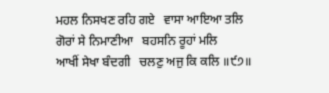ਮਹਲ ਨਿਸਖਣ ਰਹਿ ਗਏ   ਵਾਸਾ ਆਇਆ ਤਲਿ
ਗੋਰਾਂ ਸੇ ਨਿਮਾਣੀਆ   ਬਹਸਨਿ ਰੂਹਾਂ ਮਲਿ
ਆਖੀਂ ਸੇਖਾ ਬੰਦਗੀ   ਚਲਣੁ ਅਜੁ ਕਿ ਕਲਿ ॥੯੭॥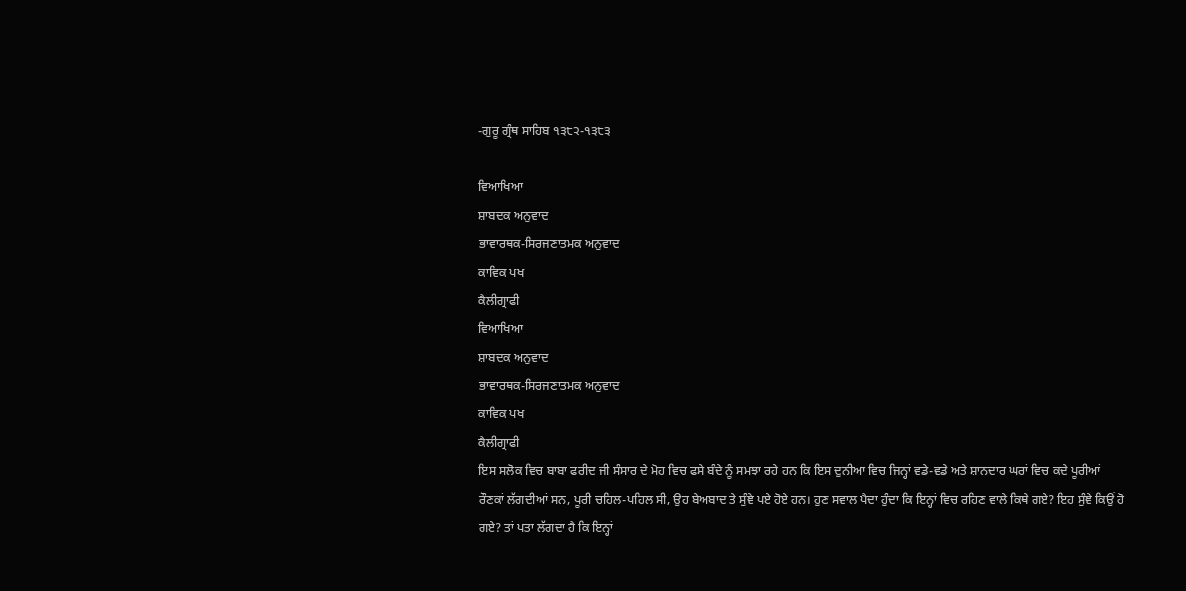-ਗੁਰੂ ਗ੍ਰੰਥ ਸਾਹਿਬ ੧੩੮੨-੧੩੮੩

ਵਿਆਖਿਆ
ਸ਼ਾਬਦਕ ਅਨੁਵਾਦ
ਭਾਵਾਰਥਕ-ਸਿਰਜਣਾਤਮਕ ਅਨੁਵਾਦ
ਕਾਵਿਕ ਪਖ
ਕੈਲੀਗ੍ਰਾਫੀ
ਵਿਆਖਿਆ
ਸ਼ਾਬਦਕ ਅਨੁਵਾਦ
ਭਾਵਾਰਥਕ-ਸਿਰਜਣਾਤਮਕ ਅਨੁਵਾਦ
ਕਾਵਿਕ ਪਖ
ਕੈਲੀਗ੍ਰਾਫੀ
ਇਸ ਸਲੋਕ ਵਿਚ ਬਾਬਾ ਫਰੀਦ ਜੀ ਸੰਸਾਰ ਦੇ ਮੋਹ ਵਿਚ ਫਸੇ ਬੰਦੇ ਨੂੰ ਸਮਝਾ ਰਹੇ ਹਨ ਕਿ ਇਸ ਦੁਨੀਆ ਵਿਚ ਜਿਨ੍ਹਾਂ ਵਡੇ-ਵਡੇ ਅਤੇ ਸ਼ਾਨਦਾਰ ਘਰਾਂ ਵਿਚ ਕਦੇ ਪੂਰੀਆਂ ਰੌਣਕਾਂ ਲੱਗਦੀਆਂ ਸਨ, ਪੂਰੀ ਚਹਿਲ-ਪਹਿਲ ਸੀ, ਉਹ ਬੇਅਬਾਦ ਤੇ ਸੁੰਞੇ ਪਏ ਹੋਏ ਹਨ। ਹੁਣ ਸਵਾਲ ਪੈਦਾ ਹੁੰਦਾ ਕਿ ਇਨ੍ਹਾਂ ਵਿਚ ਰਹਿਣ ਵਾਲੇ ਕਿਥੇ ਗਏ? ਇਹ ਸੁੰਞੇ ਕਿਉਂ ਹੋ ਗਏ? ਤਾਂ ਪਤਾ ਲੱਗਦਾ ਹੈ ਕਿ ਇਨ੍ਹਾਂ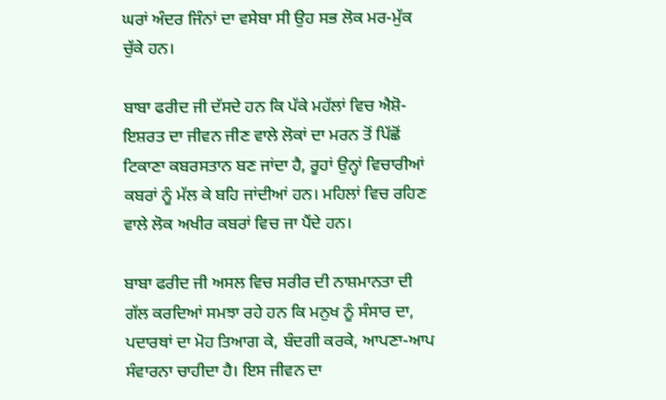ਘਰਾਂ ਅੰਦਰ ਜਿੰਨਾਂ ਦਾ ਵਸੇਬਾ ਸੀ ਉਹ ਸਭ ਲੋਕ ਮਰ-ਮੁੱਕ ਚੁੱਕੇ ਹਨ।

ਬਾਬਾ ਫਰੀਦ ਜੀ ਦੱਸਦੇ ਹਨ ਕਿ ਪੱਕੇ ਮਹੱਲਾਂ ਵਿਚ ਐਸ਼ੋ-ਇਸ਼ਰਤ ਦਾ ਜੀਵਨ ਜੀਣ ਵਾਲੇ ਲੋਕਾਂ ਦਾ ਮਰਨ ਤੋਂ ਪਿੱਛੋਂ ਟਿਕਾਣਾ ਕਬਰਸਤਾਨ ਬਣ ਜਾਂਦਾ ਹੈ, ਰੂਹਾਂ ਉਨ੍ਹਾਂ ਵਿਚਾਰੀਆਂ ਕਬਰਾਂ ਨੂੰ ਮੱਲ ਕੇ ਬਹਿ ਜਾਂਦੀਆਂ ਹਨ। ਮਹਿਲਾਂ ਵਿਚ ਰਹਿਣ ਵਾਲੇ ਲੋਕ ਅਖੀਰ ਕਬਰਾਂ ਵਿਚ ਜਾ ਪੈਂਦੇ ਹਨ।

ਬਾਬਾ ਫਰੀਦ ਜੀ ਅਸਲ ਵਿਚ ਸਰੀਰ ਦੀ ਨਾਸ਼ਮਾਨਤਾ ਦੀ ਗੱਲ ਕਰਦਿਆਂ ਸਮਝਾ ਰਹੇ ਹਨ ਕਿ ਮਨੁਖ ਨੂੰ ਸੰਸਾਰ ਦਾ, ਪਦਾਰਥਾਂ ਦਾ ਮੋਹ ਤਿਆਗ ਕੇ, ਬੰਦਗੀ ਕਰਕੇ, ਆਪਣਾ-ਆਪ ਸੰਵਾਰਨਾ ਚਾਹੀਦਾ ਹੈ। ਇਸ ਜੀਵਨ ਦਾ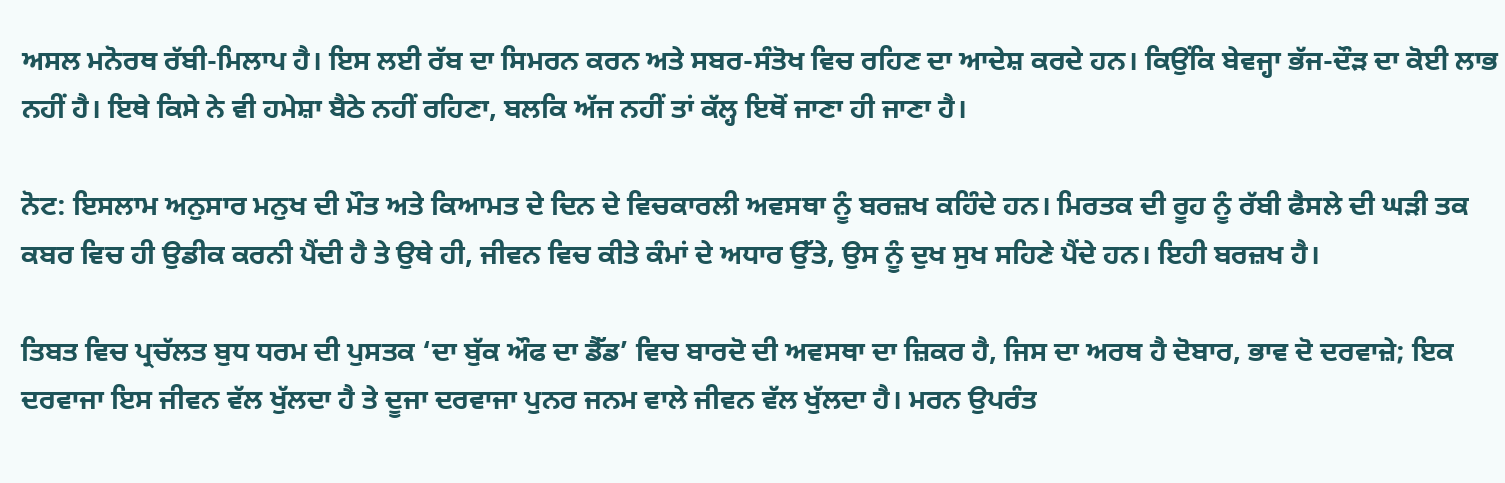ਅਸਲ ਮਨੋਰਥ ਰੱਬੀ-ਮਿਲਾਪ ਹੈ। ਇਸ ਲਈ ਰੱਬ ਦਾ ਸਿਮਰਨ ਕਰਨ ਅਤੇ ਸਬਰ-ਸੰਤੋਖ ਵਿਚ ਰਹਿਣ ਦਾ ਆਦੇਸ਼ ਕਰਦੇ ਹਨ। ਕਿਉਂਕਿ ਬੇਵਜ੍ਹਾ ਭੱਜ-ਦੌੜ ਦਾ ਕੋਈ ਲਾਭ ਨਹੀਂ ਹੈ। ਇਥੇ ਕਿਸੇ ਨੇ ਵੀ ਹਮੇਸ਼ਾ ਬੈਠੇ ਨਹੀਂ ਰਹਿਣਾ, ਬਲਕਿ ਅੱਜ ਨਹੀਂ ਤਾਂ ਕੱਲ੍ਹ ਇਥੋਂ ਜਾਣਾ ਹੀ ਜਾਣਾ ਹੈ।

ਨੋਟ: ਇਸਲਾਮ ਅਨੁਸਾਰ ਮਨੁਖ ਦੀ ਮੌਤ ਅਤੇ ਕਿਆਮਤ ਦੇ ਦਿਨ ਦੇ ਵਿਚਕਾਰਲੀ ਅਵਸਥਾ ਨੂੰ ਬਰਜ਼ਖ ਕਹਿੰਦੇ ਹਨ। ਮਿਰਤਕ ਦੀ ਰੂਹ ਨੂੰ ਰੱਬੀ ਫੈਸਲੇ ਦੀ ਘੜੀ ਤਕ ਕਬਰ ਵਿਚ ਹੀ ਉਡੀਕ ਕਰਨੀ ਪੈਂਦੀ ਹੈ ਤੇ ਉਥੇ ਹੀ, ਜੀਵਨ ਵਿਚ ਕੀਤੇ ਕੰਮਾਂ ਦੇ ਅਧਾਰ ਉੱਤੇ, ਉਸ ਨੂੰ ਦੁਖ ਸੁਖ ਸਹਿਣੇ ਪੈਂਦੇ ਹਨ। ਇਹੀ ਬਰਜ਼ਖ ਹੈ।

ਤਿਬਤ ਵਿਚ ਪ੍ਰਚੱਲਤ ਬੁਧ ਧਰਮ ਦੀ ਪੁਸਤਕ ‘ਦਾ ਬੁੱਕ ਔਫ ਦਾ ਡੈੱਡ’ ਵਿਚ ਬਾਰਦੋ ਦੀ ਅਵਸਥਾ ਦਾ ਜ਼ਿਕਰ ਹੈ, ਜਿਸ ਦਾ ਅਰਥ ਹੈ ਦੋਬਾਰ, ਭਾਵ ਦੋ ਦਰਵਾਜ਼ੇ; ਇਕ ਦਰਵਾਜਾ ਇਸ ਜੀਵਨ ਵੱਲ ਖੁੱਲਦਾ ਹੈ ਤੇ ਦੂਜਾ ਦਰਵਾਜਾ ਪੁਨਰ ਜਨਮ ਵਾਲੇ ਜੀਵਨ ਵੱਲ ਖੁੱਲਦਾ ਹੈ। ਮਰਨ ਉਪਰੰਤ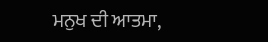ਮਨੁਖ ਦੀ ਆਤਮਾ,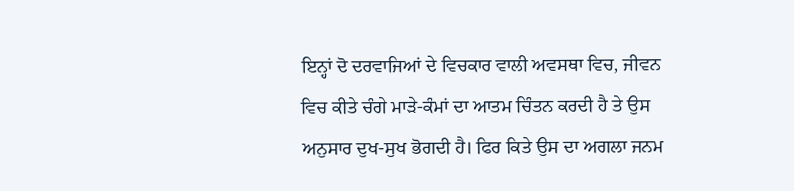ਇਨ੍ਹਾਂ ਦੋ ਦਰਵਾਜਿਆਂ ਦੇ ਵਿਚਕਾਰ ਵਾਲੀ ਅਵਸਥਾ ਵਿਚ, ਜੀਵਨ ਵਿਚ ਕੀਤੇ ਚੰਗੇ ਮਾੜੇ-ਕੰਮਾਂ ਦਾ ਆਤਮ ਚਿੰਤਨ ਕਰਦੀ ਹੈ ਤੇ ਉਸ ਅਨੁਸਾਰ ਦੁਖ-ਸੁਖ ਭੋਗਦੀ ਹੈ। ਫਿਰ ਕਿਤੇ ਉਸ ਦਾ ਅਗਲਾ ਜਨਮ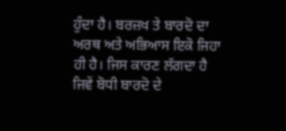ਹੁੰਦਾ ਹੈ। ਬਰਜ਼ਖ ਤੇ ਬਾਰਦੋ ਦਾ ਅਰਥ ਅਤੇ ਅਭਿਆਸ ਇਕੋ ਜਿਹਾ ਹੀ ਹੈ। ਜਿਸ ਕਾਰਣ ਲੱਗਦਾ ਹੈ ਜਿਵੇਂ ਬੋਧੀ ਬਾਰਦੋ ਦੇ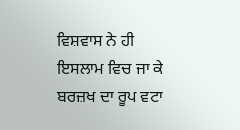ਵਿਸ਼ਵਾਸ ਨੇ ਹੀ ਇਸਲਾਮ ਵਿਚ ਜਾ ਕੇ ਬਰਜ਼ਖ ਦਾ ਰੂਪ ਵਟਾ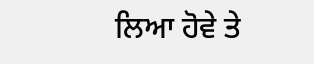ਲਿਆ ਹੋਵੇ ਤੇ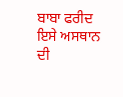ਬਾਬਾ ਫਰੀਦ ਇਸੇ ਅਸਥਾਨ ਦੀ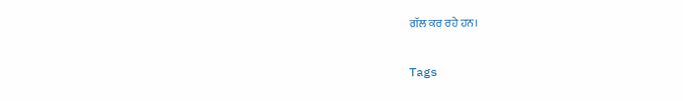ਗੱਲ ਕਰ ਰਹੇ ਹਨ।

Tags